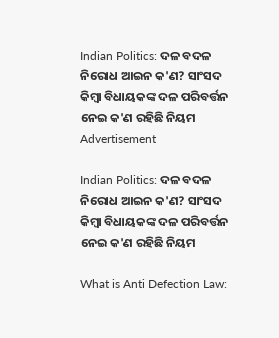Indian Politics: ଦଳ ବଦଳ ନିରୋଧ ଆଇନ କ'ଣ? ସାଂସଦ କିମ୍ବା ବିଧାୟକଙ୍କ ଦଳ ପରିବର୍ତ୍ତନ ନେଇ କ'ଣ ରହିଛି ନିୟମ
Advertisement

Indian Politics: ଦଳ ବଦଳ ନିରୋଧ ଆଇନ କ'ଣ? ସାଂସଦ କିମ୍ବା ବିଧାୟକଙ୍କ ଦଳ ପରିବର୍ତ୍ତନ ନେଇ କ'ଣ ରହିଛି ନିୟମ

What is Anti Defection Law: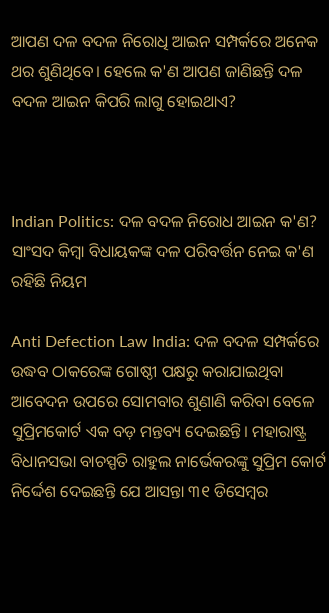ଆପଣ ଦଳ ବଦଳ ନିରୋଧି ଆଇନ ସମ୍ପର୍କରେ ଅନେକ ଥର ଶୁଣିଥିବେ। ହେଲେ କ'ଣ ଆପଣ ଜାଣିଛନ୍ତି ଦଳ ବଦଳ ଆଇନ କିପରି ଲାଗୁ ହୋଇଥାଏ?



Indian Politics: ଦଳ ବଦଳ ନିରୋଧ ଆଇନ କ'ଣ? ସାଂସଦ କିମ୍ବା ବିଧାୟକଙ୍କ ଦଳ ପରିବର୍ତ୍ତନ ନେଇ କ'ଣ ରହିଛି ନିୟମ

Anti Defection Law India: ଦଳ ବଦଳ ସମ୍ପର୍କରେ ଉଦ୍ଧବ ଠାକରେଙ୍କ ଗୋଷ୍ଠୀ ପକ୍ଷରୁ କରାଯାଇଥିବା ଆବେଦନ ଉପରେ ସୋମବାର ଶୁଣାଣି କରିବା ବେଳେ ସୁପ୍ରିମକୋର୍ଟ ଏକ ବଡ଼ ମନ୍ତବ୍ୟ ଦେଇଛନ୍ତି। ମହାରାଷ୍ଟ୍ର ବିଧାନସଭା ବାଚସ୍ପତି ରାହୁଲ ନାର୍ଭେକରଙ୍କୁ ସୁପ୍ରିମ କୋର୍ଟ ନିର୍ଦ୍ଦେଶ ଦେଇଛନ୍ତି ଯେ ଆସନ୍ତା ୩୧ ଡିସେମ୍ବର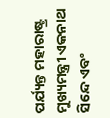ପର୍ଯ୍ୟନ୍ତ ମହାରାଷ୍ଟ୍ର ମୁଖ୍ୟମନ୍ତ୍ରୀ ଏକନାଥ ସିନ୍ଦେ ଏବଂ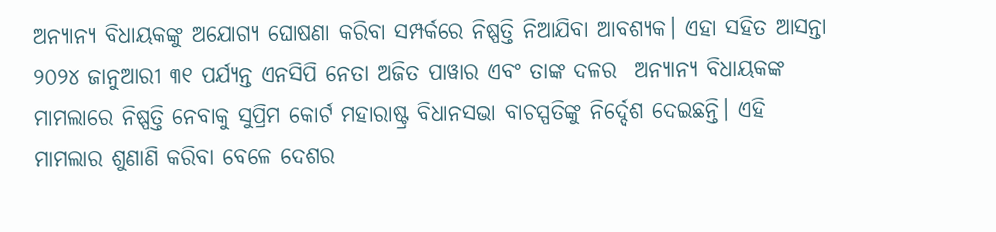ଅନ୍ୟାନ୍ୟ ବିଧାୟକଙ୍କୁ ଅଯୋଗ୍ୟ ଘୋଷଣା କରିବା ସମ୍ପର୍କରେ ନିଷ୍ପତ୍ତି ନିଆଯିବା ଆବଶ୍ୟକ। ଏହା ସହିତ ଆସନ୍ତା ୨୦୨୪ ଜାନୁଆରୀ ୩୧ ପର୍ଯ୍ୟନ୍ତ ଏନସିପି ନେତା ଅଜିତ ପାୱାର ଏବଂ ତାଙ୍କ ଦଳର  ଅନ୍ୟାନ୍ୟ ବିଧାୟକଙ୍କ ମାମଲାରେ ନିଷ୍ପତ୍ତି ନେବାକୁ ସୁପ୍ରିମ କୋର୍ଟ ମହାରାଷ୍ଟ୍ର ବିଧାନସଭା ବାଚସ୍ପତିଙ୍କୁ ନିର୍ଦ୍ଦେଶ ଦେଇଛନ୍ତି। ଏହି ମାମଲାର ଶୁଣାଣି କରିବା ବେଳେ ଦେଶର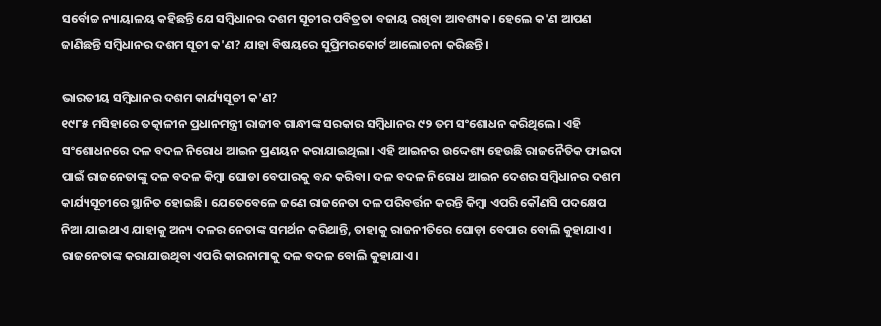ସର୍ବୋଚ୍ଚ ନ୍ୟାୟାଳୟ କହିଛନ୍ତି ଯେ ସମ୍ବିଧାନର ଦଶମ ସୂଚୀର ପବିତ୍ରତା ବଜାୟ ରଖିବା ଆବଶ୍ୟକ। ହେଲେ କ'ଣ ଆପଣ ଜାଣିଛନ୍ତି ସମ୍ବିଧାନର ଦଶମ ସୂଚୀ କ'ଣ? ଯାହା ବିଷୟରେ ସୁପ୍ରିମରକୋର୍ଟ ଆଲୋଚନା କରିଛନ୍ତି।

ଭାରତୀୟ ସମ୍ବିଧାନର ଦଶମ କାର୍ଯ୍ୟସୂଚୀ କ'ଣ?
୧୯୮୫ ମସିହାରେ ତତ୍କାଳୀନ ପ୍ରଧାନମନ୍ତ୍ରୀ ରାଜୀବ ଗାନ୍ଧୀଙ୍କ ସରକାର ସମ୍ବିଧାନର ୯୨ ତମ ସଂଶୋଧନ କରିଥିଲେ। ଏହି ସଂଶୋଧନରେ ଦଳ ବଦଳ ନିରୋଧ ଆଇନ ପ୍ରଣୟନ କରାଯାଇଥିଲା। ଏହି ଆଇନର ଉଦ୍ଦେଶ୍ୟ ହେଉଛି ରାଜନୈତିକ ଫାଇଦା ପାଇଁ ରାଜନେତାଙ୍କୁ ଦଳ ବଦଳ କିମ୍ବା ଘୋଡା ବେପାରକୁ ବନ୍ଦ କରିବା। ଦଳ ବଦଳ ନିରୋଧ ଆଇନ ଦେଶର ସମ୍ବିଧାନର ଦଶମ କାର୍ଯ୍ୟସୂଚୀରେ ସ୍ଥାନିତ ହୋଇଛି। ଯେତେବେଳେ ଜଣେ ରାଜନେତା ଦଳ ପରିବର୍ତ୍ତନ କରନ୍ତି କିମ୍ବା ଏପରି କୌଣସି ପଦକ୍ଷେପ ନିଆ ଯାଇଥାଏ ଯାହାକୁ ଅନ୍ୟ ଦଳର ନେତାଙ୍କ ସମର୍ଥନ କରିଥାନ୍ତି, ତାହାକୁ ରାଜନୀତିରେ ଘୋଡ଼ା ବେପାର ବୋଲି କୁହାଯାଏ। ରାଜନେତାଙ୍କ କରାଯାଉଥିବା ଏପରି କାରନାମାକୁ ଦଳ ବଦଳ ବୋଲି କୁହାଯାଏ।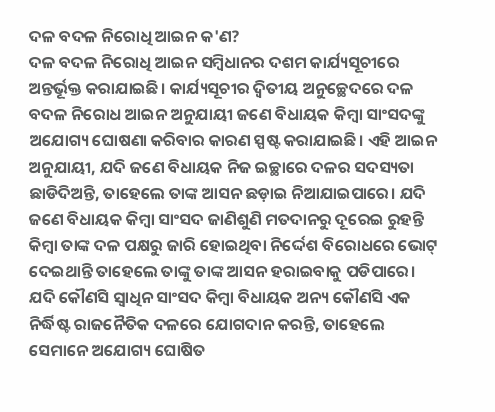ଦଳ ବଦଳ ନିରୋଧି ଆଇନ କ'ଣ?
ଦଳ ବଦଳ ନିରୋଧି ଆଇନ ସମ୍ବିଧାନର ଦଶମ କାର୍ଯ୍ୟସୂଚୀରେ ଅନ୍ତର୍ଭୂକ୍ତ କରାଯାଇଛି। କାର୍ଯ୍ୟସୂଚୀର ଦ୍ୱିତୀୟ ଅନୁଚ୍ଛେଦରେ ଦଳ ବଦଳ ନିରୋଧ ଆଇନ ଅନୁଯାୟୀ ଜଣେ ବିଧାୟକ କିମ୍ବା ସାଂସଦଙ୍କୁ ଅଯୋଗ୍ୟ ଘୋଷଣା କରିବାର କାରଣ ସ୍ପଷ୍ଟ କରାଯାଇଛି। ଏହି ଆଇନ ଅନୁଯାୟୀ, ଯଦି ଜଣେ ବିଧାୟକ ନିଜ ଇଚ୍ଛାରେ ଦଳର ସଦସ୍ୟତା ଛାଡିଦିଅନ୍ତି, ତାହେଲେ ତାଙ୍କ ଆସନ ଛଡ଼ାଇ ନିଆଯାଇପାରେ। ଯଦି ଜଣେ ବିଧାୟକ କିମ୍ବା ସାଂସଦ ଜାଣିଶୁଣି ମତଦାନରୁ ଦୂରେଇ ରୁହନ୍ତି କିମ୍ବା ତାଙ୍କ ଦଳ ପକ୍ଷରୁ ଜାରି ହୋଇଥିବା ନିର୍ଦ୍ଦେଶ ବିରୋଧରେ ଭୋଟ୍ ଦେଇଥାନ୍ତି ତାହେଲେ ତାଙ୍କୁ ତାଙ୍କ ଆସନ ହରାଇବାକୁ ପଡିପାରେ। ଯଦି କୌଣସି ସ୍ୱାଧିନ ସାଂସଦ କିମ୍ବା ବିଧାୟକ ଅନ୍ୟ କୌଣସି ଏକ ନିର୍ଦ୍ଧିଷ୍ଟ ରାଜନୈତିକ ଦଳରେ ଯୋଗଦାନ କରନ୍ତି, ତାହେଲେ ସେମାନେ ଅଯୋଗ୍ୟ ଘୋଷିତ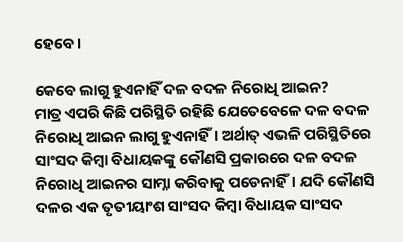ହେବେ।

କେବେ ଲାଗୁ ହୁଏନାହିଁ ଦଳ ବଦଳ ନିରୋଧି ଆଇନ?
ମାତ୍ର ଏପରି କିଛି ପରିସ୍ଥିତି ରହିଛି ଯେତେବେଳେ ଦଳ ବଦଳ ନିରୋଧି ଆଇନ ଲାଗୁ ହୁଏନାହିଁ। ଅର୍ଥାତ୍ ଏଭଳି ପରିସ୍ଥିତିରେ ସାଂସଦ କିମ୍ବା ବିଧାୟକଙ୍କୁ କୌଣସି ପ୍ରକାରରେ ଦଳ ବଦଳ ନିରୋଧି ଆଇନର ସାମ୍ନା କରିବାକୁ ପଡେନାହିଁ। ଯଦି କୌଣସି ଦଳର ଏକ ତୃତୀୟାଂଶ ସାଂସଦ କିମ୍ବା ବିଧାୟକ ସାଂସଦ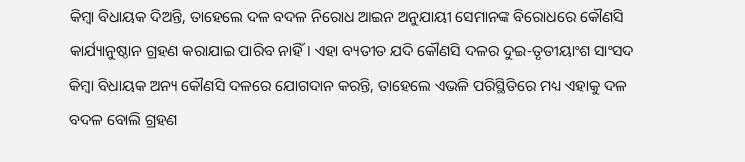କିମ୍ବା ବିଧାୟକ ଦିଅନ୍ତି, ତାହେଲେ ଦଳ ବଦଳ ନିରୋଧ ଆଇନ ଅନୁଯାୟୀ ସେମାନଙ୍କ ବିରୋଧରେ କୌଣସି କାର୍ଯ୍ୟାନୁଷ୍ଠାନ ଗ୍ରହଣ କରାଯାଇ ପାରିବ ନାହିଁ। ଏହା ବ୍ୟତୀତ ଯଦି କୌଣସି ଦଳର ଦୁଇ-ତୃତୀୟାଂଶ ସାଂସଦ କିମ୍ବା ବିଧାୟକ ଅନ୍ୟ କୌଣସି ଦଳରେ ଯୋଗଦାନ କରନ୍ତି, ତାହେଲେ ଏଭଳି ପରିସ୍ଥିତିରେ ମଧ୍ୟ ଏହାକୁ ଦଳ ବଦଳ ବୋଲି ଗ୍ରହଣ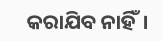କରାଯିବ ନାହିଁ।